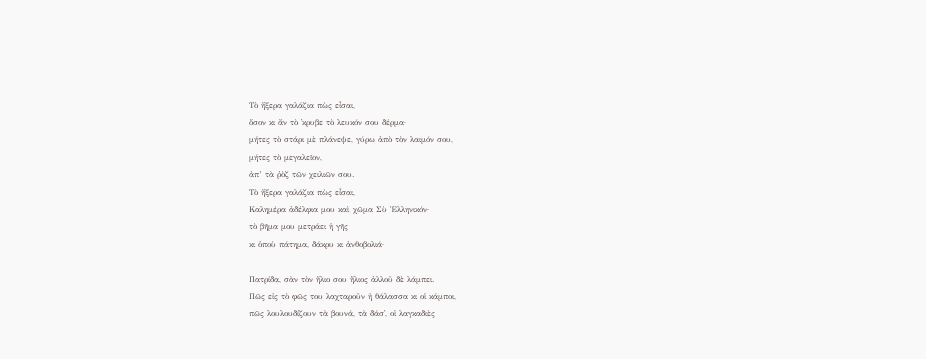Τὸ ἤξερα γαλάζια πὼς εἶσαι,
ὅσον κι ἄν τὸ ᾿κρυβε τὸ λευκόν σου δέρμα·
μήτες τὸ στάρι μὲ πλάνεψε, γύρω ἀπὸ τὸν λαιμόν σου,
μήτες τὸ μεγαλεῖον,
ἀπ’ τὰ ῥὸζ τῶν χειλιῶν σου.
Τὸ ἤξερα γαλάζια πὼς εἶσαι,
Καλημέρα ἀδέλφια μου καὶ χῶμα Σὺ Ἑλληνικόν·
τὸ βῆμα μου μετράει ἡ γῆς
κι ὁποὺ πάτημα, δάκρυ κι ἀνθοβολιά·

Πατρίδα, σὰν τὸν ἥλιο σου ἥλιος ἀλλοῦ δὲ λάμπει.
Πῶς εἰς τὸ φῶς του λαχταροῦν ἡ θάλασσα κι οἱ κάμποι,
πῶς λουλουδίζουν τὰ βουνά, τὰ δάσ᾿, οἱ λαγκαδιὲς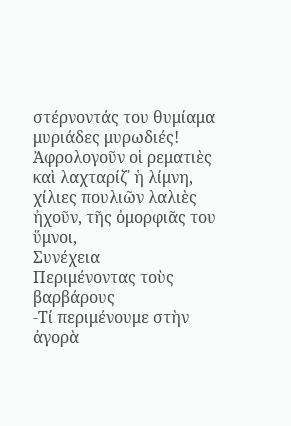στέρνοντάς του θυμίαμα μυριάδες μυρωδιές!
Ἀφρολογοῦν οἱ ρεματιὲς καὶ λαχταρίζ᾿ ἡ λίμνη,
χίλιες πουλιῶν λαλιὲς ἠχοῦν, τῆς ὀμορφιᾶς του ὕμνοι,
Συνέχεια
Περιμένοντας τοὺς βαρβάρους
-Τί περιμένουμε στὴν ἀγορὰ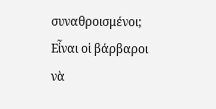συναθροισμένοι;
Εἶναι οἱ βάρβαροι νὰ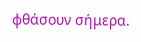φθάσουν σήμερα.